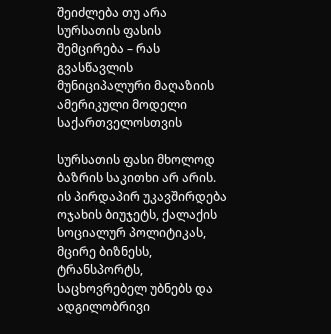შეიძლება თუ არა სურსათის ფასის შემცირება – რას გვასწავლის მუნიციპალური მაღაზიის ამერიკული მოდელი საქართველოსთვის

სურსათის ფასი მხოლოდ ბაზრის საკითხი არ არის. ის პირდაპირ უკავშირდება ოჯახის ბიუჯეტს, ქალაქის სოციალურ პოლიტიკას, მცირე ბიზნესს, ტრანსპორტს, საცხოვრებელ უბნებს და ადგილობრივი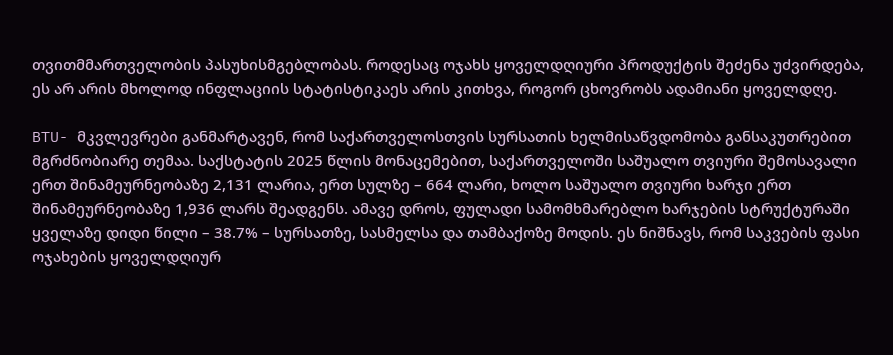თვითმმართველობის პასუხისმგებლობას. როდესაც ოჯახს ყოველდღიური პროდუქტის შეძენა უძვირდება, ეს არ არის მხოლოდ ინფლაციის სტატისტიკაეს არის კითხვა, როგორ ცხოვრობს ადამიანი ყოველდღე.

BTU- მკვლევრები განმარტავენ, რომ საქართველოსთვის სურსათის ხელმისაწვდომობა განსაკუთრებით მგრძნობიარე თემაა. საქსტატის 2025 წლის მონაცემებით, საქართველოში საშუალო თვიური შემოსავალი ერთ შინამეურნეობაზე 2,131 ლარია, ერთ სულზე – 664 ლარი, ხოლო საშუალო თვიური ხარჯი ერთ შინამეურნეობაზე 1,936 ლარს შეადგენს. ამავე დროს, ფულადი სამომხმარებლო ხარჯების სტრუქტურაში ყველაზე დიდი წილი – 38.7% – სურსათზე, სასმელსა და თამბაქოზე მოდის. ეს ნიშნავს, რომ საკვების ფასი ოჯახების ყოველდღიურ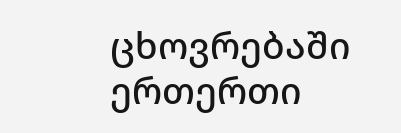ცხოვრებაში ერთერთი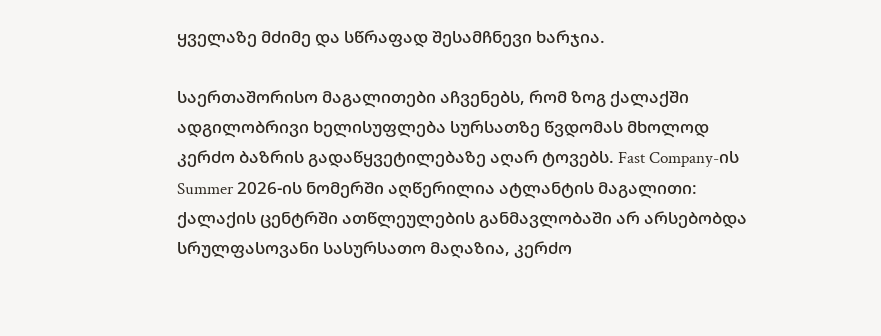ყველაზე მძიმე და სწრაფად შესამჩნევი ხარჯია.

საერთაშორისო მაგალითები აჩვენებს, რომ ზოგ ქალაქში ადგილობრივი ხელისუფლება სურსათზე წვდომას მხოლოდ კერძო ბაზრის გადაწყვეტილებაზე აღარ ტოვებს. Fast Company-ის Summer 2026-ის ნომერში აღწერილია ატლანტის მაგალითი: ქალაქის ცენტრში ათწლეულების განმავლობაში არ არსებობდა სრულფასოვანი სასურსათო მაღაზია, კერძო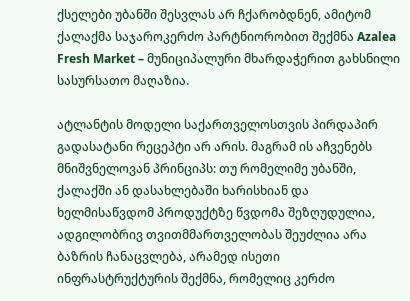ქსელები უბანში შესვლას არ ჩქარობდნენ, ამიტომ ქალაქმა საჯაროკერძო პარტნიორობით შექმნა Azalea Fresh Market – მუნიციპალური მხარდაჭერით გახსნილი სასურსათო მაღაზია.

ატლანტის მოდელი საქართველოსთვის პირდაპირ გადასატანი რეცეპტი არ არის. მაგრამ ის აჩვენებს მნიშვნელოვან პრინციპს: თუ რომელიმე უბანში, ქალაქში ან დასახლებაში ხარისხიან და ხელმისაწვდომ პროდუქტზე წვდომა შეზღუდულია, ადგილობრივ თვითმმართველობას შეუძლია არა ბაზრის ჩანაცვლება, არამედ ისეთი ინფრასტრუქტურის შექმნა, რომელიც კერძო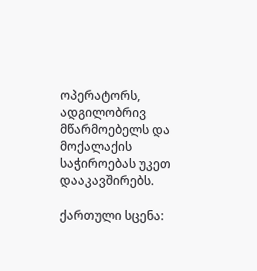ოპერატორს, ადგილობრივ მწარმოებელს და მოქალაქის საჭიროებას უკეთ დააკავშირებს.

ქართული სცენა: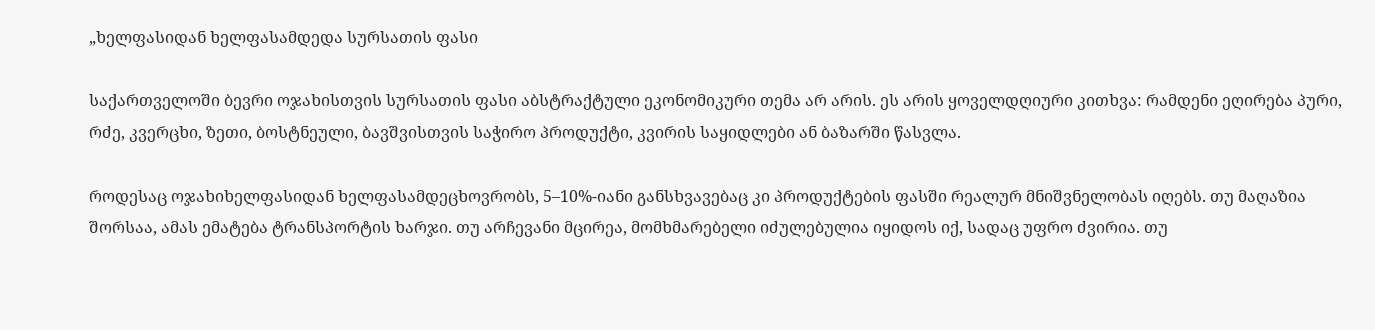„ხელფასიდან ხელფასამდედა სურსათის ფასი

საქართველოში ბევრი ოჯახისთვის სურსათის ფასი აბსტრაქტული ეკონომიკური თემა არ არის. ეს არის ყოველდღიური კითხვა: რამდენი ეღირება პური, რძე, კვერცხი, ზეთი, ბოსტნეული, ბავშვისთვის საჭირო პროდუქტი, კვირის საყიდლები ან ბაზარში წასვლა.

როდესაც ოჯახიხელფასიდან ხელფასამდეცხოვრობს, 5–10%-იანი განსხვავებაც კი პროდუქტების ფასში რეალურ მნიშვნელობას იღებს. თუ მაღაზია შორსაა, ამას ემატება ტრანსპორტის ხარჯი. თუ არჩევანი მცირეა, მომხმარებელი იძულებულია იყიდოს იქ, სადაც უფრო ძვირია. თუ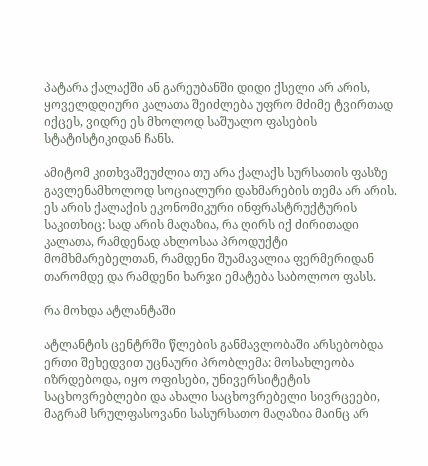პატარა ქალაქში ან გარეუბანში დიდი ქსელი არ არის, ყოველდღიური კალათა შეიძლება უფრო მძიმე ტვირთად იქცეს, ვიდრე ეს მხოლოდ საშუალო ფასების სტატისტიკიდან ჩანს.

ამიტომ კითხვაშეუძლია თუ არა ქალაქს სურსათის ფასზე გავლენამხოლოდ სოციალური დახმარების თემა არ არის. ეს არის ქალაქის ეკონომიკური ინფრასტრუქტურის საკითხიც: სად არის მაღაზია, რა ღირს იქ ძირითადი კალათა, რამდენად ახლოსაა პროდუქტი მომხმარებელთან, რამდენი შუამავალია ფერმერიდან თარომდე და რამდენი ხარჯი ემატება საბოლოო ფასს.

რა მოხდა ატლანტაში

ატლანტის ცენტრში წლების განმავლობაში არსებობდა ერთი შეხედვით უცნაური პრობლემა: მოსახლეობა იზრდებოდა, იყო ოფისები, უნივერსიტეტის საცხოვრებლები და ახალი საცხოვრებელი სივრცეები, მაგრამ სრულფასოვანი სასურსათო მაღაზია მაინც არ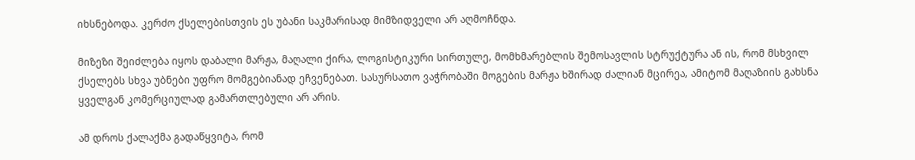იხსნებოდა. კერძო ქსელებისთვის ეს უბანი საკმარისად მიმზიდველი არ აღმოჩნდა.

მიზეზი შეიძლება იყოს დაბალი მარჟა, მაღალი ქირა, ლოგისტიკური სირთულე, მომხმარებლის შემოსავლის სტრუქტურა ან ის, რომ მსხვილ ქსელებს სხვა უბნები უფრო მომგებიანად ეჩვენებათ. სასურსათო ვაჭრობაში მოგების მარჟა ხშირად ძალიან მცირეა, ამიტომ მაღაზიის გახსნა ყველგან კომერციულად გამართლებული არ არის.

ამ დროს ქალაქმა გადაწყვიტა, რომ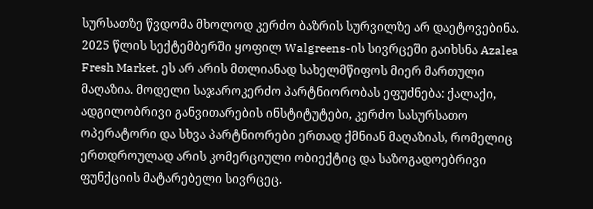სურსათზე წვდომა მხოლოდ კერძო ბაზრის სურვილზე არ დაეტოვებინა. 2025 წლის სექტემბერში ყოფილ Walgreens-ის სივრცეში გაიხსნა Azalea Fresh Market. ეს არ არის მთლიანად სახელმწიფოს მიერ მართული მაღაზია. მოდელი საჯაროკერძო პარტნიორობას ეფუძნება: ქალაქი, ადგილობრივი განვითარების ინსტიტუტები, კერძო სასურსათო ოპერატორი და სხვა პარტნიორები ერთად ქმნიან მაღაზიას, რომელიც ერთდროულად არის კომერციული ობიექტიც და საზოგადოებრივი ფუნქციის მატარებელი სივრცეც.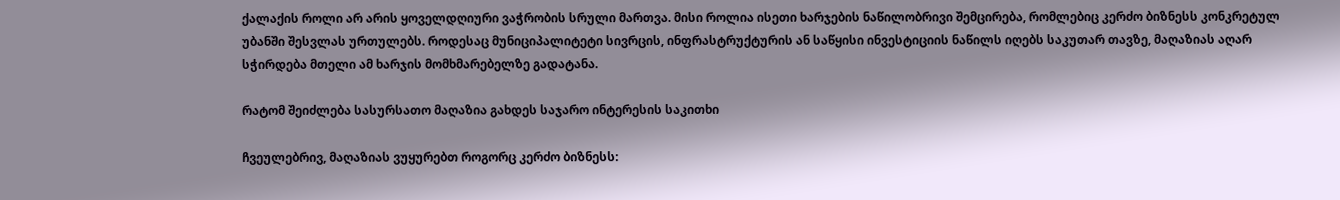ქალაქის როლი არ არის ყოველდღიური ვაჭრობის სრული მართვა. მისი როლია ისეთი ხარჯების ნაწილობრივი შემცირება, რომლებიც კერძო ბიზნესს კონკრეტულ უბანში შესვლას ურთულებს. როდესაც მუნიციპალიტეტი სივრცის, ინფრასტრუქტურის ან საწყისი ინვესტიციის ნაწილს იღებს საკუთარ თავზე, მაღაზიას აღარ სჭირდება მთელი ამ ხარჯის მომხმარებელზე გადატანა.

რატომ შეიძლება სასურსათო მაღაზია გახდეს საჯარო ინტერესის საკითხი

ჩვეულებრივ, მაღაზიას ვუყურებთ როგორც კერძო ბიზნესს: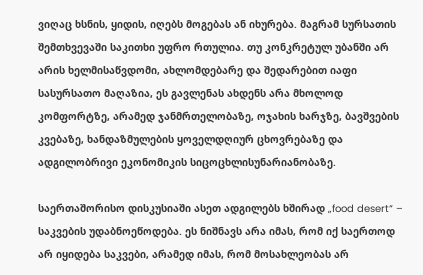ვიღაც ხსნის, ყიდის, იღებს მოგებას ან იხურება. მაგრამ სურსათის შემთხვევაში საკითხი უფრო რთულია. თუ კონკრეტულ უბანში არ არის ხელმისაწვდომი, ახლომდებარე და შედარებით იაფი სასურსათო მაღაზია, ეს გავლენას ახდენს არა მხოლოდ კომფორტზე, არამედ ჯანმრთელობაზე, ოჯახის ხარჯზე, ბავშვების კვებაზე, ხანდაზმულების ყოველდღიურ ცხოვრებაზე და ადგილობრივი ეკონომიკის სიცოცხლისუნარიანობაზე.

საერთაშორისო დისკუსიაში ასეთ ადგილებს ხშირად „food desert“ – საკვების უდაბნოეწოდება. ეს ნიშნავს არა იმას, რომ იქ საერთოდ არ იყიდება საკვები, არამედ იმას, რომ მოსახლეობას არ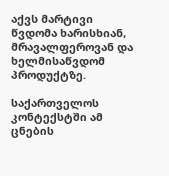აქვს მარტივი წვდომა ხარისხიან, მრავალფეროვან და ხელმისაწვდომ პროდუქტზე.

საქართველოს კონტექსტში ამ ცნების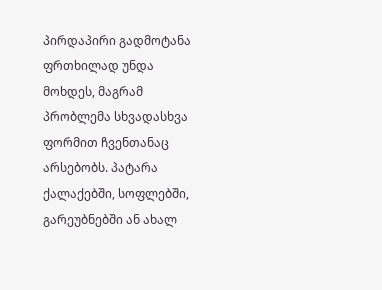პირდაპირი გადმოტანა ფრთხილად უნდა მოხდეს, მაგრამ პრობლემა სხვადასხვა ფორმით ჩვენთანაც არსებობს. პატარა ქალაქებში, სოფლებში, გარეუბნებში ან ახალ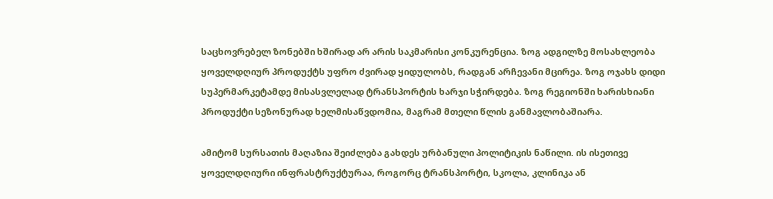საცხოვრებელ ზონებში ხშირად არ არის საკმარისი კონკურენცია. ზოგ ადგილზე მოსახლეობა ყოველდღიურ პროდუქტს უფრო ძვირად ყიდულობს, რადგან არჩევანი მცირეა. ზოგ ოჯახს დიდი სუპერმარკეტამდე მისასვლელად ტრანსპორტის ხარჯი სჭირდება. ზოგ რეგიონში ხარისხიანი პროდუქტი სეზონურად ხელმისაწვდომია, მაგრამ მთელი წლის განმავლობაშიარა.

ამიტომ სურსათის მაღაზია შეიძლება გახდეს ურბანული პოლიტიკის ნაწილი. ის ისეთივე ყოველდღიური ინფრასტრუქტურაა, როგორც ტრანსპორტი, სკოლა, კლინიკა ან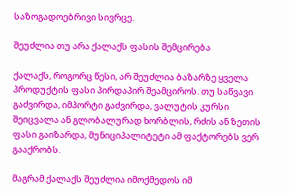საზოგადოებრივი სივრცე.

შეუძლია თუ არა ქალაქს ფასის შემცირება

ქალაქს, როგორც წესი, არ შეუძლია ბაზარზე ყველა პროდუქტის ფასი პირდაპირ შეამციროს. თუ საწვავი გაძვირდა, იმპორტი გაძვირდა, ვალუტის კურსი შეიცვალა ან გლობალურად ხორბლის, რძის ან ზეთის ფასი გაიზარდა, მუნიციპალიტეტი ამ ფაქტორებს ვერ გააქრობს.

მაგრამ ქალაქს შეუძლია იმოქმედოს იმ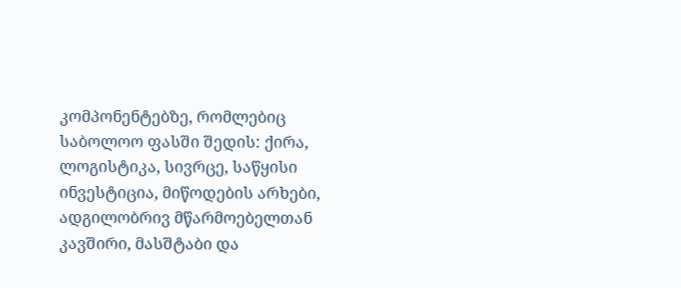კომპონენტებზე, რომლებიც საბოლოო ფასში შედის: ქირა, ლოგისტიკა, სივრცე, საწყისი ინვესტიცია, მიწოდების არხები, ადგილობრივ მწარმოებელთან კავშირი, მასშტაბი და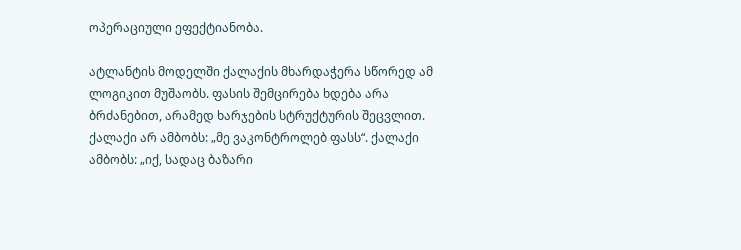ოპერაციული ეფექტიანობა.

ატლანტის მოდელში ქალაქის მხარდაჭერა სწორედ ამ ლოგიკით მუშაობს. ფასის შემცირება ხდება არა ბრძანებით, არამედ ხარჯების სტრუქტურის შეცვლით. ქალაქი არ ამბობს: „მე ვაკონტროლებ ფასს“. ქალაქი ამბობს: „იქ, სადაც ბაზარი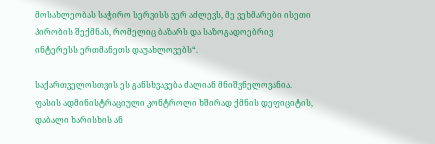მოსახლეობას საჭირო სერვისს ვერ აძლევს, მე ვეხმარები ისეთი პირობის შექმნას, რომელიც ბაზარს და საზოგადოებრივ ინტერესს ერთმანეთს დაუახლოვებს“.

საქართველოსთვის ეს განსხვავება ძალიან მნიშვნელოვანია. ფასის ადმინისტრაციული კონტროლი ხშირად ქმნის დეფიციტის, დაბალი ხარისხის ან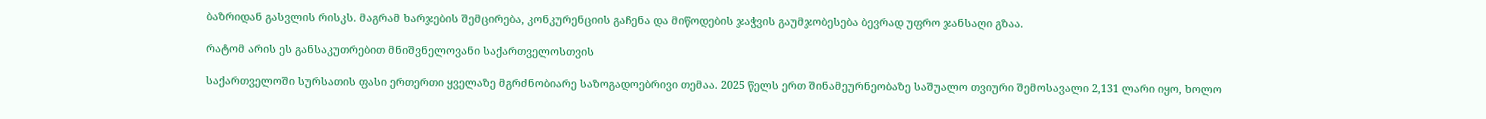ბაზრიდან გასვლის რისკს. მაგრამ ხარჯების შემცირება, კონკურენციის გაჩენა და მიწოდების ჯაჭვის გაუმჯობესება ბევრად უფრო ჯანსაღი გზაა.

რატომ არის ეს განსაკუთრებით მნიშვნელოვანი საქართველოსთვის

საქართველოში სურსათის ფასი ერთერთი ყველაზე მგრძნობიარე საზოგადოებრივი თემაა. 2025 წელს ერთ შინამეურნეობაზე საშუალო თვიური შემოსავალი 2,131 ლარი იყო, ხოლო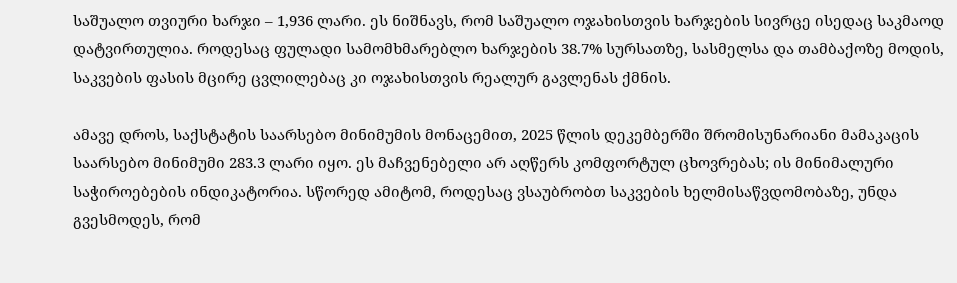საშუალო თვიური ხარჯი – 1,936 ლარი. ეს ნიშნავს, რომ საშუალო ოჯახისთვის ხარჯების სივრცე ისედაც საკმაოდ დატვირთულია. როდესაც ფულადი სამომხმარებლო ხარჯების 38.7% სურსათზე, სასმელსა და თამბაქოზე მოდის, საკვების ფასის მცირე ცვლილებაც კი ოჯახისთვის რეალურ გავლენას ქმნის.

ამავე დროს, საქსტატის საარსებო მინიმუმის მონაცემით, 2025 წლის დეკემბერში შრომისუნარიანი მამაკაცის საარსებო მინიმუმი 283.3 ლარი იყო. ეს მაჩვენებელი არ აღწერს კომფორტულ ცხოვრებას; ის მინიმალური საჭიროებების ინდიკატორია. სწორედ ამიტომ, როდესაც ვსაუბრობთ საკვების ხელმისაწვდომობაზე, უნდა გვესმოდეს, რომ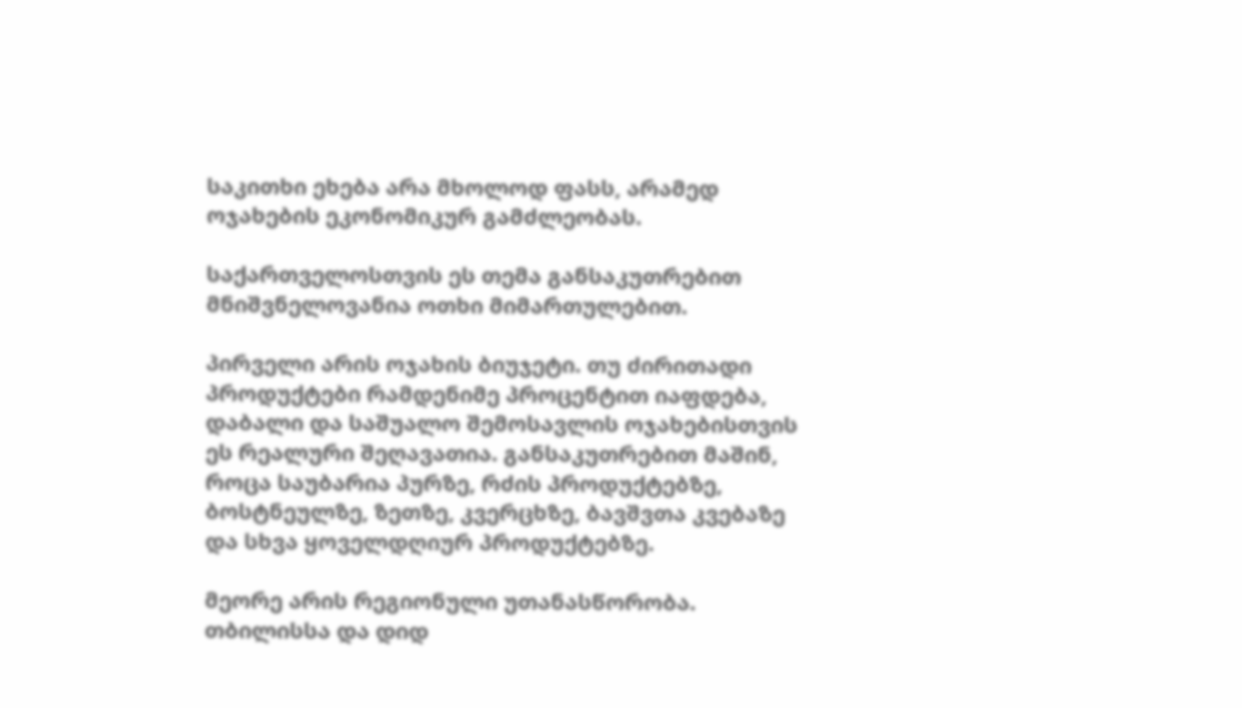საკითხი ეხება არა მხოლოდ ფასს, არამედ ოჯახების ეკონომიკურ გამძლეობას.

საქართველოსთვის ეს თემა განსაკუთრებით მნიშვნელოვანია ოთხი მიმართულებით.

პირველი არის ოჯახის ბიუჯეტი. თუ ძირითადი პროდუქტები რამდენიმე პროცენტით იაფდება, დაბალი და საშუალო შემოსავლის ოჯახებისთვის ეს რეალური შეღავათია. განსაკუთრებით მაშინ, როცა საუბარია პურზე, რძის პროდუქტებზე, ბოსტნეულზე, ზეთზე, კვერცხზე, ბავშვთა კვებაზე და სხვა ყოველდღიურ პროდუქტებზე.

მეორე არის რეგიონული უთანასწორობა. თბილისსა და დიდ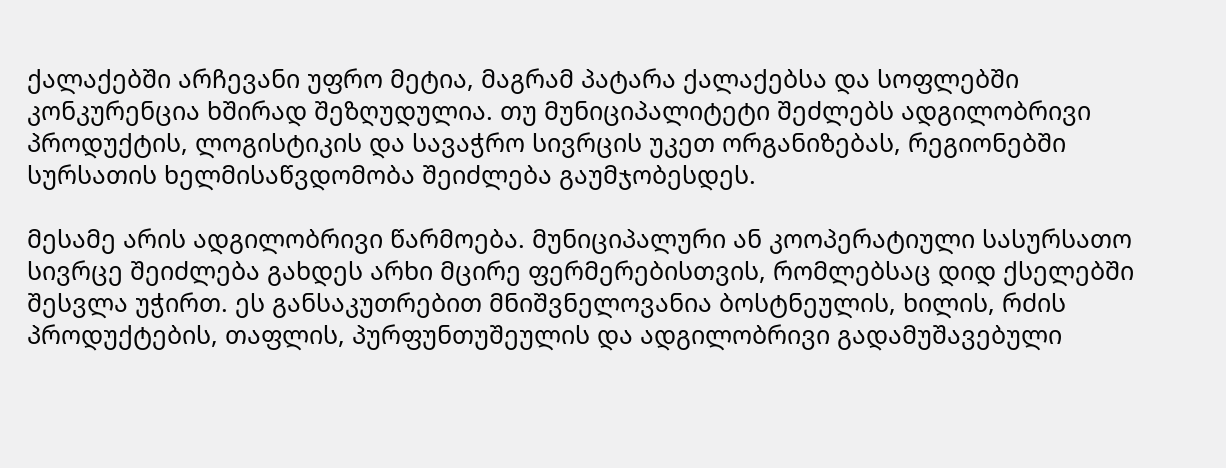ქალაქებში არჩევანი უფრო მეტია, მაგრამ პატარა ქალაქებსა და სოფლებში კონკურენცია ხშირად შეზღუდულია. თუ მუნიციპალიტეტი შეძლებს ადგილობრივი პროდუქტის, ლოგისტიკის და სავაჭრო სივრცის უკეთ ორგანიზებას, რეგიონებში სურსათის ხელმისაწვდომობა შეიძლება გაუმჯობესდეს.

მესამე არის ადგილობრივი წარმოება. მუნიციპალური ან კოოპერატიული სასურსათო სივრცე შეიძლება გახდეს არხი მცირე ფერმერებისთვის, რომლებსაც დიდ ქსელებში შესვლა უჭირთ. ეს განსაკუთრებით მნიშვნელოვანია ბოსტნეულის, ხილის, რძის პროდუქტების, თაფლის, პურფუნთუშეულის და ადგილობრივი გადამუშავებული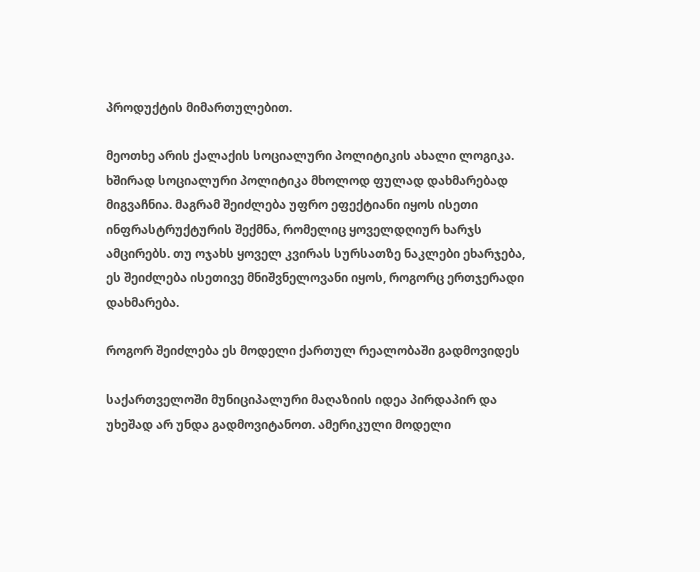პროდუქტის მიმართულებით.

მეოთხე არის ქალაქის სოციალური პოლიტიკის ახალი ლოგიკა. ხშირად სოციალური პოლიტიკა მხოლოდ ფულად დახმარებად მიგვაჩნია. მაგრამ შეიძლება უფრო ეფექტიანი იყოს ისეთი ინფრასტრუქტურის შექმნა, რომელიც ყოველდღიურ ხარჯს ამცირებს. თუ ოჯახს ყოველ კვირას სურსათზე ნაკლები ეხარჯება, ეს შეიძლება ისეთივე მნიშვნელოვანი იყოს, როგორც ერთჯერადი დახმარება.

როგორ შეიძლება ეს მოდელი ქართულ რეალობაში გადმოვიდეს

საქართველოში მუნიციპალური მაღაზიის იდეა პირდაპირ და უხეშად არ უნდა გადმოვიტანოთ. ამერიკული მოდელი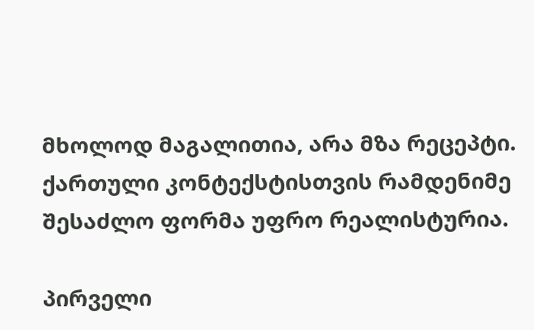მხოლოდ მაგალითია, არა მზა რეცეპტი. ქართული კონტექსტისთვის რამდენიმე შესაძლო ფორმა უფრო რეალისტურია.

პირველი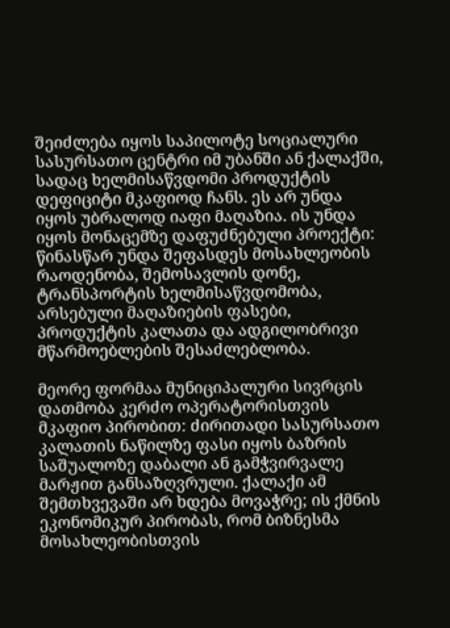შეიძლება იყოს საპილოტე სოციალური სასურსათო ცენტრი იმ უბანში ან ქალაქში, სადაც ხელმისაწვდომი პროდუქტის დეფიციტი მკაფიოდ ჩანს. ეს არ უნდა იყოს უბრალოდ იაფი მაღაზია. ის უნდა იყოს მონაცემზე დაფუძნებული პროექტი: წინასწარ უნდა შეფასდეს მოსახლეობის რაოდენობა, შემოსავლის დონე, ტრანსპორტის ხელმისაწვდომობა, არსებული მაღაზიების ფასები, პროდუქტის კალათა და ადგილობრივი მწარმოებლების შესაძლებლობა.

მეორე ფორმაა მუნიციპალური სივრცის დათმობა კერძო ოპერატორისთვის მკაფიო პირობით: ძირითადი სასურსათო კალათის ნაწილზე ფასი იყოს ბაზრის საშუალოზე დაბალი ან გამჭვირვალე მარჟით განსაზღვრული. ქალაქი ამ შემთხვევაში არ ხდება მოვაჭრე; ის ქმნის ეკონომიკურ პირობას, რომ ბიზნესმა მოსახლეობისთვის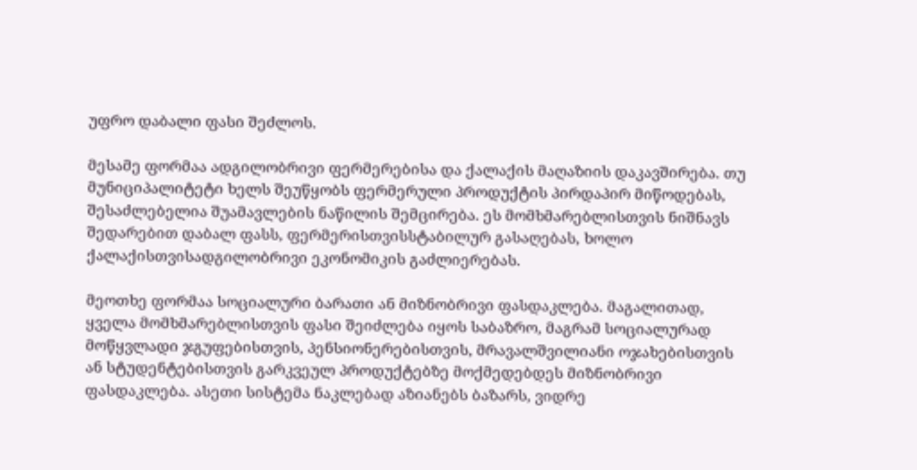უფრო დაბალი ფასი შეძლოს.

მესამე ფორმაა ადგილობრივი ფერმერებისა და ქალაქის მაღაზიის დაკავშირება. თუ მუნიციპალიტეტი ხელს შეუწყობს ფერმერული პროდუქტის პირდაპირ მიწოდებას, შესაძლებელია შუამავლების ნაწილის შემცირება. ეს მომხმარებლისთვის ნიშნავს შედარებით დაბალ ფასს, ფერმერისთვისსტაბილურ გასაღებას, ხოლო ქალაქისთვისადგილობრივი ეკონომიკის გაძლიერებას.

მეოთხე ფორმაა სოციალური ბარათი ან მიზნობრივი ფასდაკლება. მაგალითად, ყველა მომხმარებლისთვის ფასი შეიძლება იყოს საბაზრო, მაგრამ სოციალურად მოწყვლადი ჯგუფებისთვის, პენსიონერებისთვის, მრავალშვილიანი ოჯახებისთვის ან სტუდენტებისთვის გარკვეულ პროდუქტებზე მოქმედებდეს მიზნობრივი ფასდაკლება. ასეთი სისტემა ნაკლებად აზიანებს ბაზარს, ვიდრე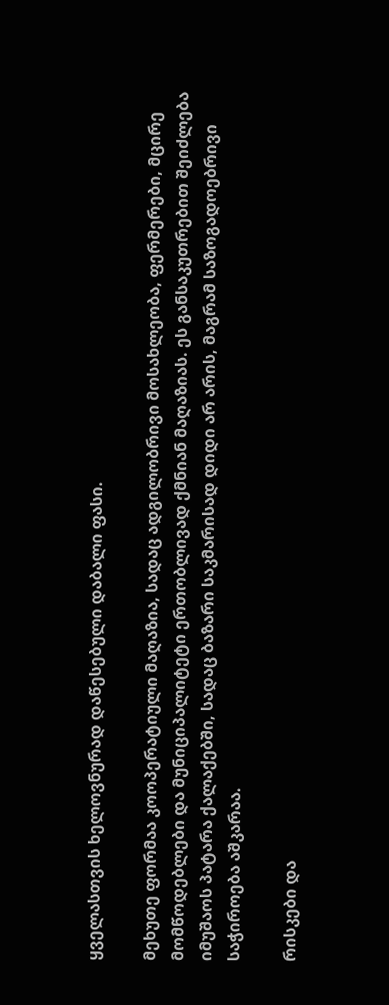ყველასთვის ხელოვნურად დაწესებული დაბალი ფასი.

მეხუთე ფორმაა კოოპერატიული მაღაზია, სადაც ადგილობრივი მოსახლეობა, ფერმერები, მცირე მომწოდებლები და მუნიციპალიტეტი ერთობლივად ქმნიან მაღაზიას. ეს განსაკუთრებით შეიძლება იმუშაოს პატარა ქალაქებში, სადაც ბაზარი საკმარისად დიდი არ არის, მაგრამ საზოგადოებრივი საჭიროება აშკარაა.

რისკები და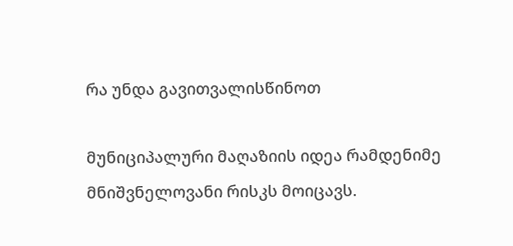რა უნდა გავითვალისწინოთ

მუნიციპალური მაღაზიის იდეა რამდენიმე მნიშვნელოვანი რისკს მოიცავს.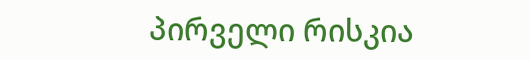პირველი რისკია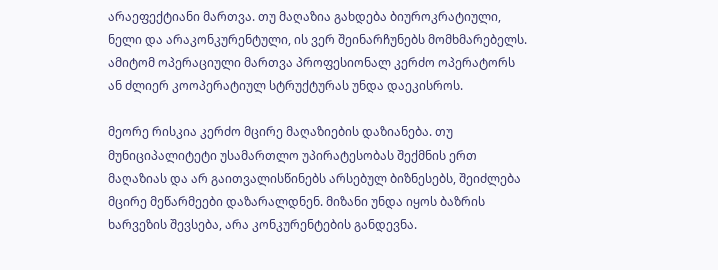არაეფექტიანი მართვა. თუ მაღაზია გახდება ბიუროკრატიული, ნელი და არაკონკურენტული, ის ვერ შეინარჩუნებს მომხმარებელს. ამიტომ ოპერაციული მართვა პროფესიონალ კერძო ოპერატორს ან ძლიერ კოოპერატიულ სტრუქტურას უნდა დაეკისროს.

მეორე რისკია კერძო მცირე მაღაზიების დაზიანება. თუ მუნიციპალიტეტი უსამართლო უპირატესობას შექმნის ერთ მაღაზიას და არ გაითვალისწინებს არსებულ ბიზნესებს, შეიძლება მცირე მეწარმეები დაზარალდნენ. მიზანი უნდა იყოს ბაზრის ხარვეზის შევსება, არა კონკურენტების განდევნა.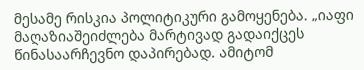მესამე რისკია პოლიტიკური გამოყენება. „იაფი მაღაზიაშეიძლება მარტივად გადაიქცეს წინასაარჩევნო დაპირებად. ამიტომ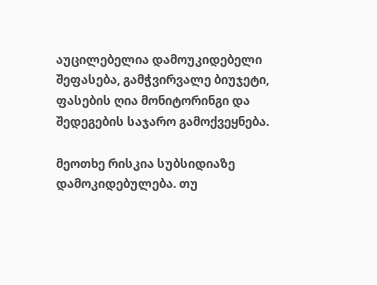აუცილებელია დამოუკიდებელი შეფასება, გამჭვირვალე ბიუჯეტი, ფასების ღია მონიტორინგი და შედეგების საჯარო გამოქვეყნება.

მეოთხე რისკია სუბსიდიაზე დამოკიდებულება. თუ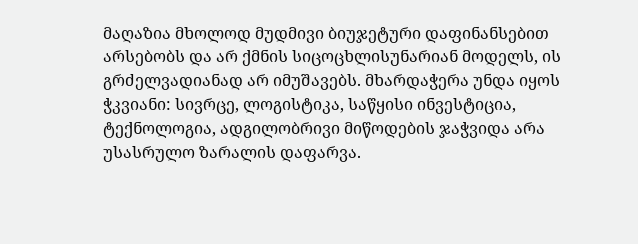მაღაზია მხოლოდ მუდმივი ბიუჯეტური დაფინანსებით არსებობს და არ ქმნის სიცოცხლისუნარიან მოდელს, ის გრძელვადიანად არ იმუშავებს. მხარდაჭერა უნდა იყოს ჭკვიანი: სივრცე, ლოგისტიკა, საწყისი ინვესტიცია, ტექნოლოგია, ადგილობრივი მიწოდების ჯაჭვიდა არა უსასრულო ზარალის დაფარვა.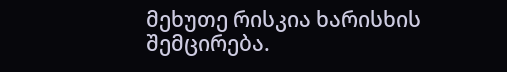მეხუთე რისკია ხარისხის შემცირება.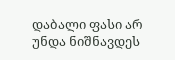დაბალი ფასი არ უნდა ნიშნავდეს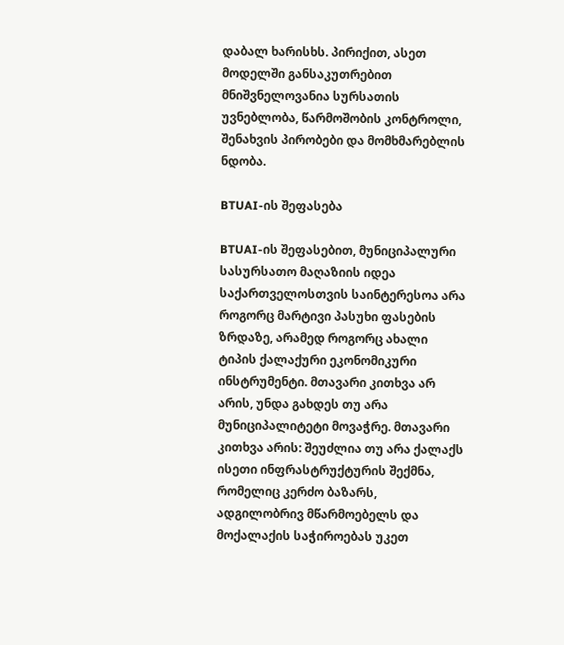დაბალ ხარისხს. პირიქით, ასეთ მოდელში განსაკუთრებით მნიშვნელოვანია სურსათის უვნებლობა, წარმოშობის კონტროლი, შენახვის პირობები და მომხმარებლის ნდობა.

BTUAI-ის შეფასება

BTUAI-ის შეფასებით, მუნიციპალური სასურსათო მაღაზიის იდეა საქართველოსთვის საინტერესოა არა როგორც მარტივი პასუხი ფასების ზრდაზე, არამედ როგორც ახალი ტიპის ქალაქური ეკონომიკური ინსტრუმენტი. მთავარი კითხვა არ არის, უნდა გახდეს თუ არა მუნიციპალიტეტი მოვაჭრე. მთავარი კითხვა არის: შეუძლია თუ არა ქალაქს ისეთი ინფრასტრუქტურის შექმნა, რომელიც კერძო ბაზარს, ადგილობრივ მწარმოებელს და მოქალაქის საჭიროებას უკეთ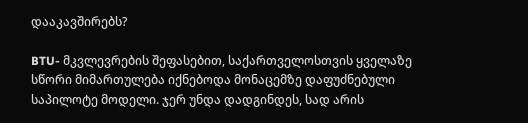დააკავშირებს?

BTU- მკვლევრების შეფასებით, საქართველოსთვის ყველაზე სწორი მიმართულება იქნებოდა მონაცემზე დაფუძნებული საპილოტე მოდელი. ჯერ უნდა დადგინდეს, სად არის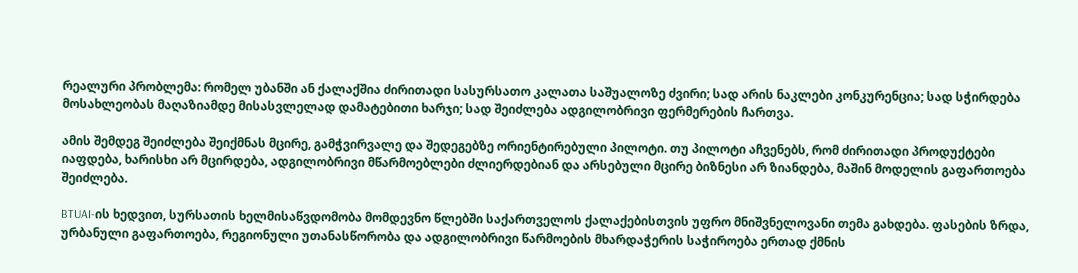რეალური პრობლემა: რომელ უბანში ან ქალაქშია ძირითადი სასურსათო კალათა საშუალოზე ძვირი; სად არის ნაკლები კონკურენცია; სად სჭირდება მოსახლეობას მაღაზიამდე მისასვლელად დამატებითი ხარჯი; სად შეიძლება ადგილობრივი ფერმერების ჩართვა.

ამის შემდეგ შეიძლება შეიქმნას მცირე, გამჭვირვალე და შედეგებზე ორიენტირებული პილოტი. თუ პილოტი აჩვენებს, რომ ძირითადი პროდუქტები იაფდება, ხარისხი არ მცირდება, ადგილობრივი მწარმოებლები ძლიერდებიან და არსებული მცირე ბიზნესი არ ზიანდება, მაშინ მოდელის გაფართოება შეიძლება.

BTUAI-ის ხედვით, სურსათის ხელმისაწვდომობა მომდევნო წლებში საქართველოს ქალაქებისთვის უფრო მნიშვნელოვანი თემა გახდება. ფასების ზრდა, ურბანული გაფართოება, რეგიონული უთანასწორობა და ადგილობრივი წარმოების მხარდაჭერის საჭიროება ერთად ქმნის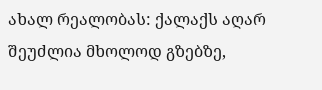ახალ რეალობას: ქალაქს აღარ შეუძლია მხოლოდ გზებზე,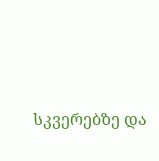სკვერებზე და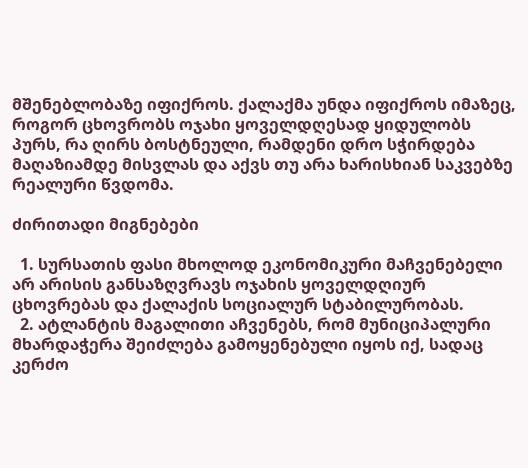მშენებლობაზე იფიქროს. ქალაქმა უნდა იფიქროს იმაზეც, როგორ ცხოვრობს ოჯახი ყოველდღესად ყიდულობს პურს, რა ღირს ბოსტნეული, რამდენი დრო სჭირდება მაღაზიამდე მისვლას და აქვს თუ არა ხარისხიან საკვებზე რეალური წვდომა.

ძირითადი მიგნებები

  1. სურსათის ფასი მხოლოდ ეკონომიკური მაჩვენებელი არ არისის განსაზღვრავს ოჯახის ყოველდღიურ ცხოვრებას და ქალაქის სოციალურ სტაბილურობას.
  2. ატლანტის მაგალითი აჩვენებს, რომ მუნიციპალური მხარდაჭერა შეიძლება გამოყენებული იყოს იქ, სადაც კერძო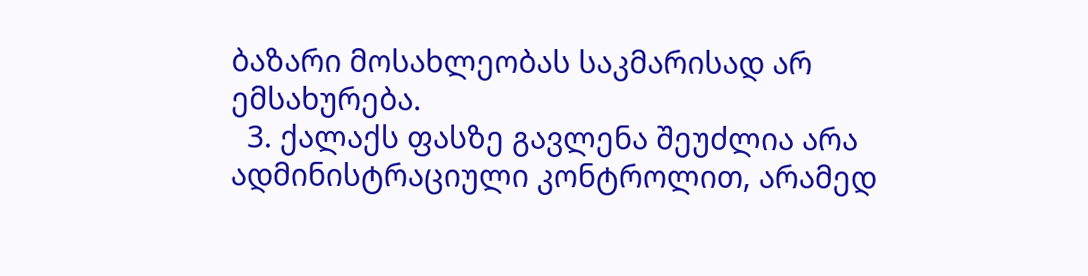ბაზარი მოსახლეობას საკმარისად არ ემსახურება.
  3. ქალაქს ფასზე გავლენა შეუძლია არა ადმინისტრაციული კონტროლით, არამედ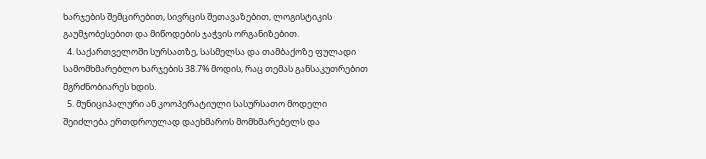ხარჯების შემცირებით, სივრცის შეთავაზებით, ლოგისტიკის გაუმჯობესებით და მიწოდების ჯაჭვის ორგანიზებით.
  4. საქართველოში სურსათზე, სასმელსა და თამბაქოზე ფულადი სამომხმარებლო ხარჯების 38.7% მოდის, რაც თემას განსაკუთრებით მგრძნობიარეს ხდის.
  5. მუნიციპალური ან კოოპერატიული სასურსათო მოდელი შეიძლება ერთდროულად დაეხმაროს მომხმარებელს და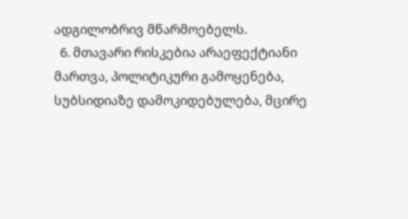ადგილობრივ მწარმოებელს.
  6. მთავარი რისკებია არაეფექტიანი მართვა, პოლიტიკური გამოყენება, სუბსიდიაზე დამოკიდებულება, მცირე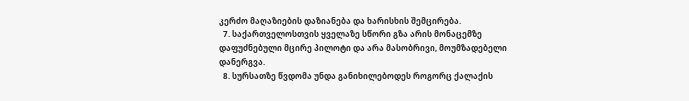კერძო მაღაზიების დაზიანება და ხარისხის შემცირება.
  7. საქართველოსთვის ყველაზე სწორი გზა არის მონაცემზე დაფუძნებული მცირე პილოტი და არა მასობრივი, მოუმზადებელი დანერგვა.
  8. სურსათზე წვდომა უნდა განიხილებოდეს როგორც ქალაქის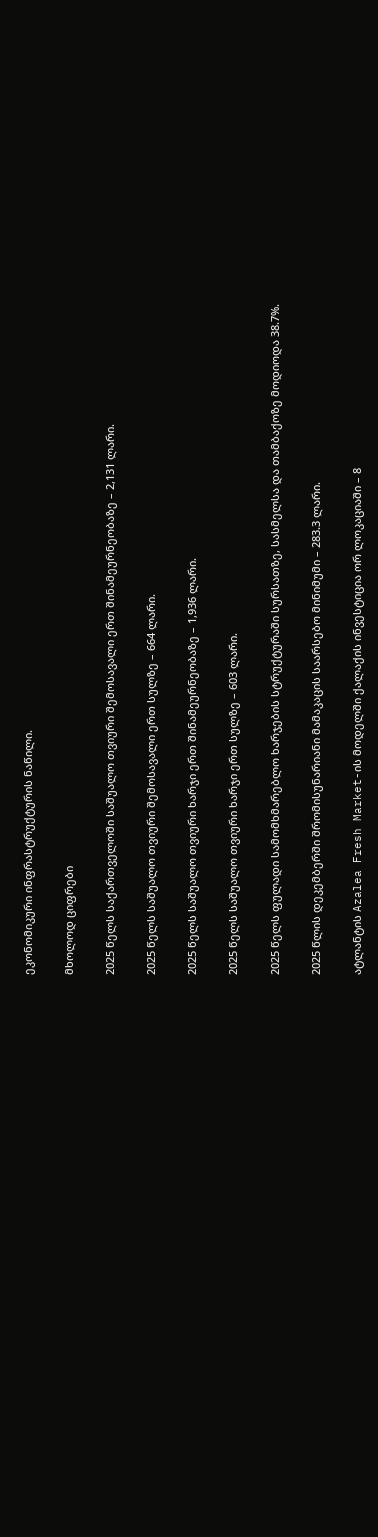ეკონომიკური ინფრასტრუქტურის ნაწილი.

მხოლოდ ციფრები

2025 წელს საქართველოში საშუალო თვიური შემოსავალი ერთ შინამეურნეობაზე – 2,131 ლარი.

2025 წელს საშუალო თვიური შემოსავალი ერთ სულზე – 664 ლარი.

2025 წელს საშუალო თვიური ხარჯი ერთ შინამეურნეობაზე – 1,936 ლარი.

2025 წელს საშუალო თვიური ხარჯი ერთ სულზე – 603 ლარი.

2025 წელს ფულადი სამომხმარებლო ხარჯების სტრუქტურაში სურსათზე, სასმელსა და თამბაქოზე მოდიოდა 38.7%.

2025 წლის დეკემბერში შრომისუნარიანი მამაკაცის საარსებო მინიმუმი – 283.3 ლარი.

ატლანტის Azalea Fresh Market-ის მოდელში ქალაქის ინვესტიცია ორ ლოკაციაში – 8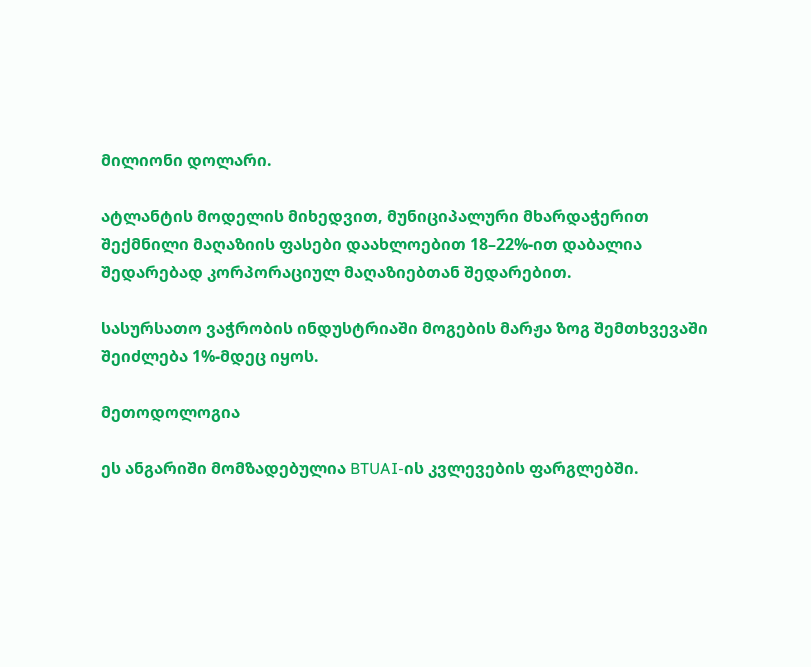მილიონი დოლარი.

ატლანტის მოდელის მიხედვით, მუნიციპალური მხარდაჭერით შექმნილი მაღაზიის ფასები დაახლოებით 18–22%-ით დაბალია შედარებად კორპორაციულ მაღაზიებთან შედარებით.

სასურსათო ვაჭრობის ინდუსტრიაში მოგების მარჟა ზოგ შემთხვევაში შეიძლება 1%-მდეც იყოს.

მეთოდოლოგია

ეს ანგარიში მომზადებულია BTUAI-ის კვლევების ფარგლებში.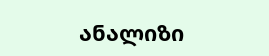ანალიზი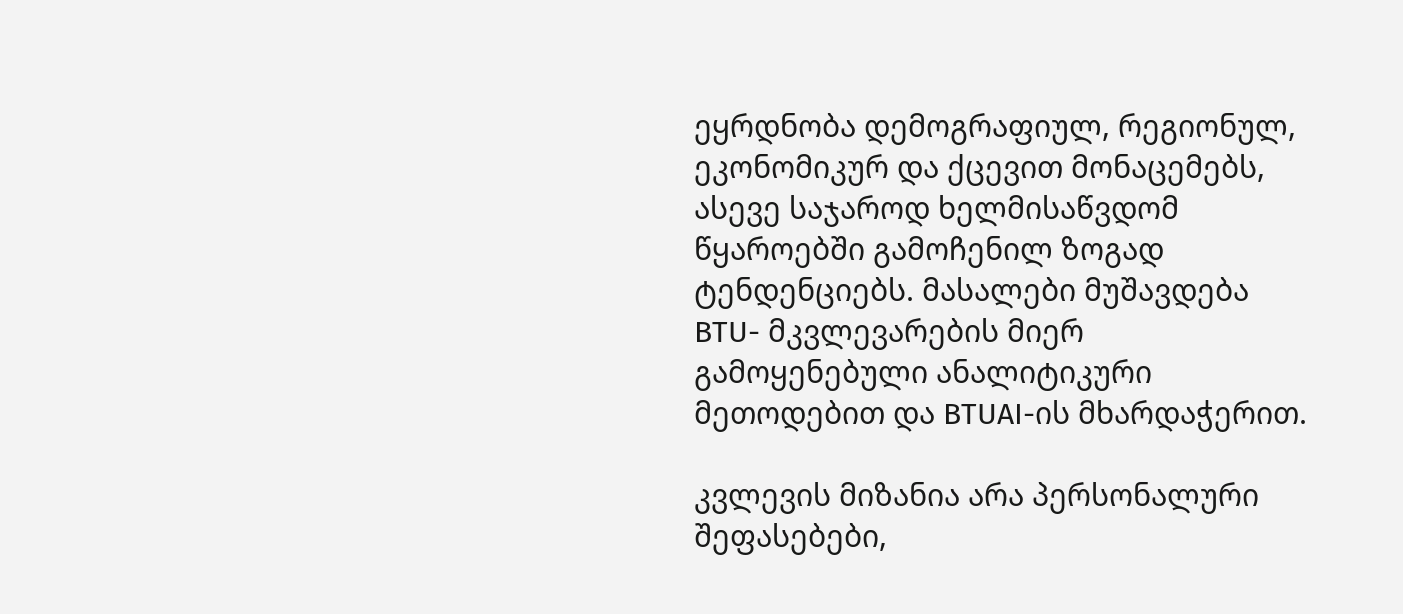ეყრდნობა დემოგრაფიულ, რეგიონულ, ეკონომიკურ და ქცევით მონაცემებს, ასევე საჯაროდ ხელმისაწვდომ წყაროებში გამოჩენილ ზოგად ტენდენციებს. მასალები მუშავდება BTU- მკვლევარების მიერ გამოყენებული ანალიტიკური მეთოდებით და BTUAI-ის მხარდაჭერით.

კვლევის მიზანია არა პერსონალური შეფასებები,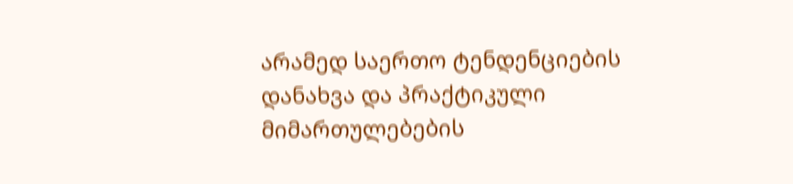არამედ საერთო ტენდენციების დანახვა და პრაქტიკული მიმართულებების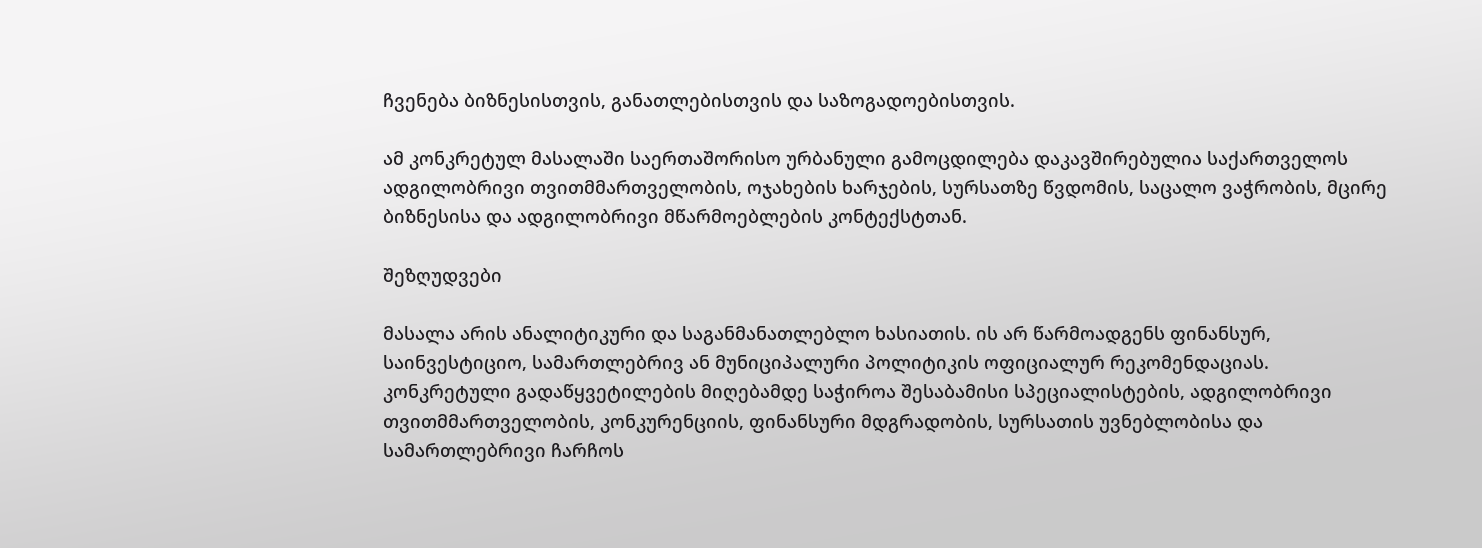ჩვენება ბიზნესისთვის, განათლებისთვის და საზოგადოებისთვის.

ამ კონკრეტულ მასალაში საერთაშორისო ურბანული გამოცდილება დაკავშირებულია საქართველოს ადგილობრივი თვითმმართველობის, ოჯახების ხარჯების, სურსათზე წვდომის, საცალო ვაჭრობის, მცირე ბიზნესისა და ადგილობრივი მწარმოებლების კონტექსტთან.

შეზღუდვები

მასალა არის ანალიტიკური და საგანმანათლებლო ხასიათის. ის არ წარმოადგენს ფინანსურ, საინვესტიციო, სამართლებრივ ან მუნიციპალური პოლიტიკის ოფიციალურ რეკომენდაციას. კონკრეტული გადაწყვეტილების მიღებამდე საჭიროა შესაბამისი სპეციალისტების, ადგილობრივი თვითმმართველობის, კონკურენციის, ფინანსური მდგრადობის, სურსათის უვნებლობისა და სამართლებრივი ჩარჩოს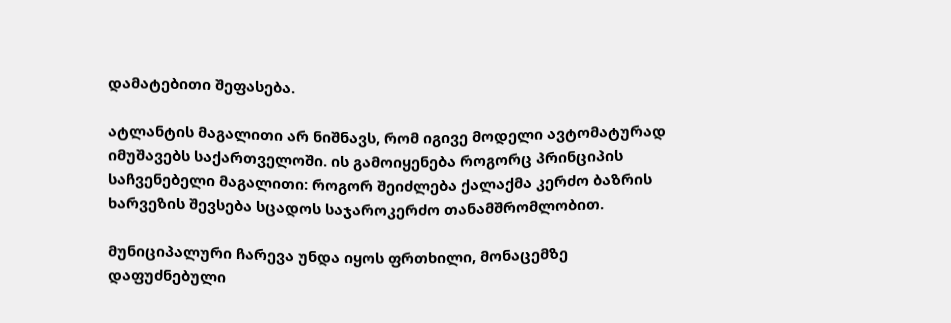დამატებითი შეფასება.

ატლანტის მაგალითი არ ნიშნავს, რომ იგივე მოდელი ავტომატურად იმუშავებს საქართველოში. ის გამოიყენება როგორც პრინციპის საჩვენებელი მაგალითი: როგორ შეიძლება ქალაქმა კერძო ბაზრის ხარვეზის შევსება სცადოს საჯაროკერძო თანამშრომლობით.

მუნიციპალური ჩარევა უნდა იყოს ფრთხილი, მონაცემზე დაფუძნებული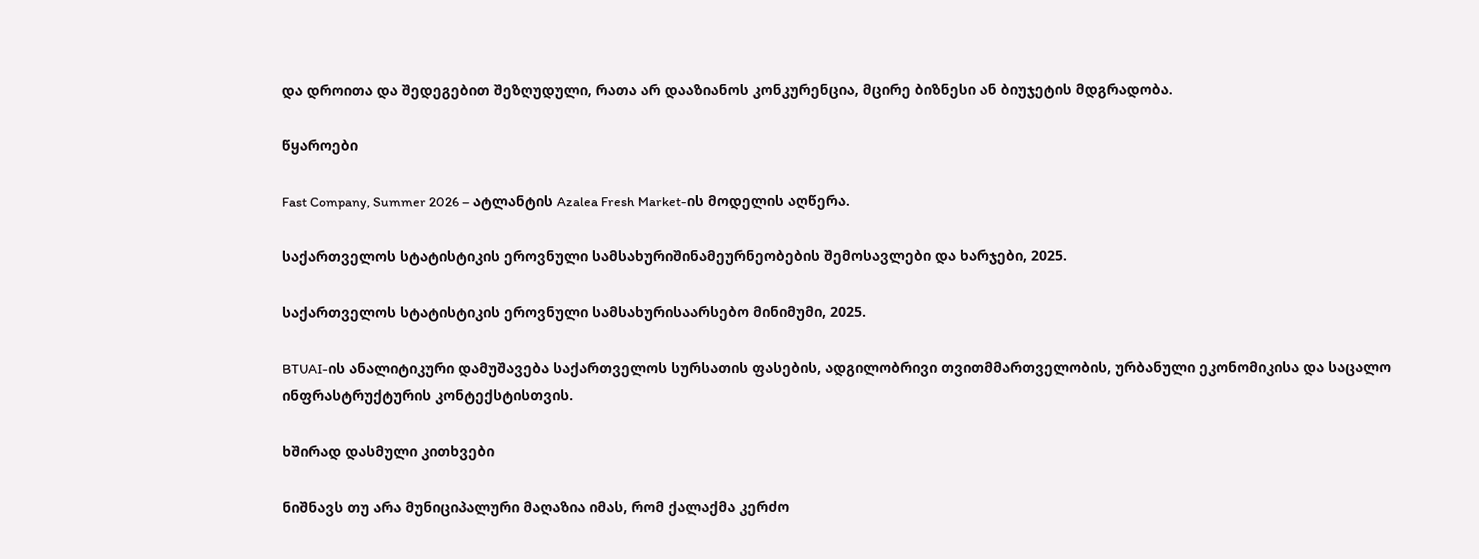და დროითა და შედეგებით შეზღუდული, რათა არ დააზიანოს კონკურენცია, მცირე ბიზნესი ან ბიუჯეტის მდგრადობა.

წყაროები

Fast Company, Summer 2026 – ატლანტის Azalea Fresh Market-ის მოდელის აღწერა.

საქართველოს სტატისტიკის ეროვნული სამსახურიშინამეურნეობების შემოსავლები და ხარჯები, 2025.

საქართველოს სტატისტიკის ეროვნული სამსახურისაარსებო მინიმუმი, 2025.

BTUAI-ის ანალიტიკური დამუშავება საქართველოს სურსათის ფასების, ადგილობრივი თვითმმართველობის, ურბანული ეკონომიკისა და საცალო ინფრასტრუქტურის კონტექსტისთვის.

ხშირად დასმული კითხვები

ნიშნავს თუ არა მუნიციპალური მაღაზია იმას, რომ ქალაქმა კერძო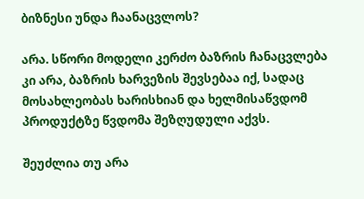ბიზნესი უნდა ჩაანაცვლოს?

არა. სწორი მოდელი კერძო ბაზრის ჩანაცვლება კი არა, ბაზრის ხარვეზის შევსებაა იქ, სადაც მოსახლეობას ხარისხიან და ხელმისაწვდომ პროდუქტზე წვდომა შეზღუდული აქვს.

შეუძლია თუ არა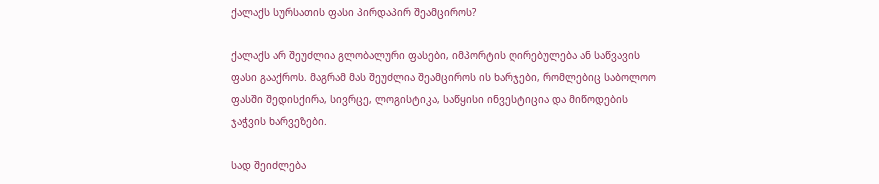ქალაქს სურსათის ფასი პირდაპირ შეამციროს?

ქალაქს არ შეუძლია გლობალური ფასები, იმპორტის ღირებულება ან საწვავის ფასი გააქროს. მაგრამ მას შეუძლია შეამციროს ის ხარჯები, რომლებიც საბოლოო ფასში შედისქირა, სივრცე, ლოგისტიკა, საწყისი ინვესტიცია და მიწოდების ჯაჭვის ხარვეზები.

სად შეიძლება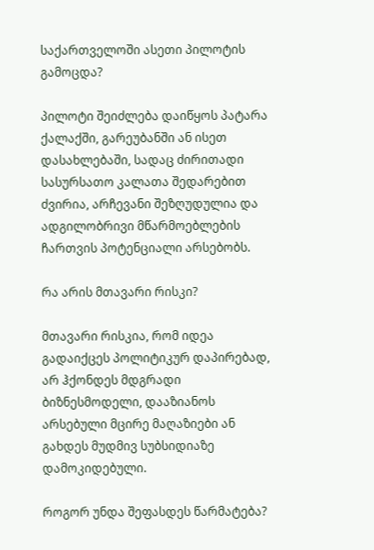საქართველოში ასეთი პილოტის გამოცდა?

პილოტი შეიძლება დაიწყოს პატარა ქალაქში, გარეუბანში ან ისეთ დასახლებაში, სადაც ძირითადი სასურსათო კალათა შედარებით ძვირია, არჩევანი შეზღუდულია და ადგილობრივი მწარმოებლების ჩართვის პოტენციალი არსებობს.

რა არის მთავარი რისკი?

მთავარი რისკია, რომ იდეა გადაიქცეს პოლიტიკურ დაპირებად, არ ჰქონდეს მდგრადი ბიზნესმოდელი, დააზიანოს არსებული მცირე მაღაზიები ან გახდეს მუდმივ სუბსიდიაზე დამოკიდებული.

როგორ უნდა შეფასდეს წარმატება?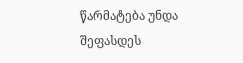წარმატება უნდა შეფასდეს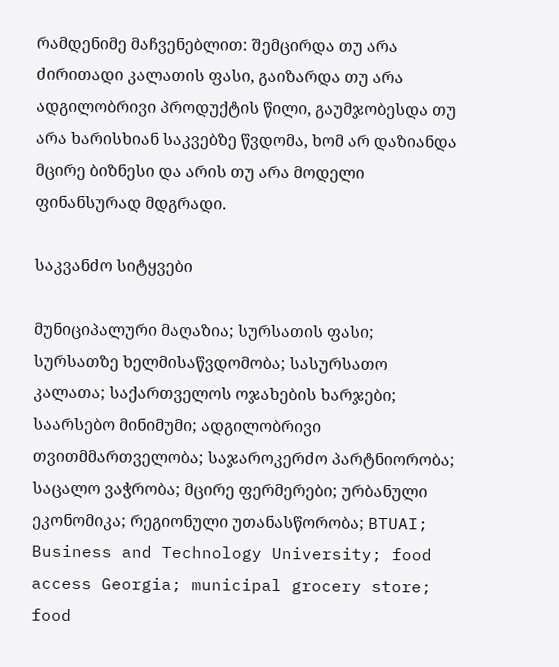რამდენიმე მაჩვენებლით: შემცირდა თუ არა ძირითადი კალათის ფასი, გაიზარდა თუ არა ადგილობრივი პროდუქტის წილი, გაუმჯობესდა თუ არა ხარისხიან საკვებზე წვდომა, ხომ არ დაზიანდა მცირე ბიზნესი და არის თუ არა მოდელი ფინანსურად მდგრადი.

საკვანძო სიტყვები

მუნიციპალური მაღაზია; სურსათის ფასი; სურსათზე ხელმისაწვდომობა; სასურსათო კალათა; საქართველოს ოჯახების ხარჯები; საარსებო მინიმუმი; ადგილობრივი თვითმმართველობა; საჯაროკერძო პარტნიორობა; საცალო ვაჭრობა; მცირე ფერმერები; ურბანული ეკონომიკა; რეგიონული უთანასწორობა; BTUAI; Business and Technology University; food access Georgia; municipal grocery store; food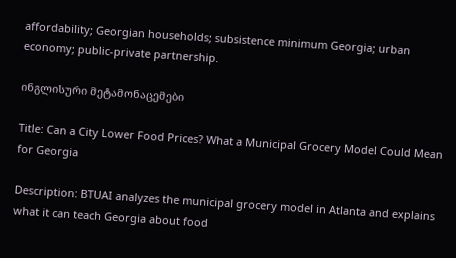affordability; Georgian households; subsistence minimum Georgia; urban economy; public-private partnership.

ინგლისური მეტამონაცემები

Title: Can a City Lower Food Prices? What a Municipal Grocery Model Could Mean for Georgia

Description: BTUAI analyzes the municipal grocery model in Atlanta and explains what it can teach Georgia about food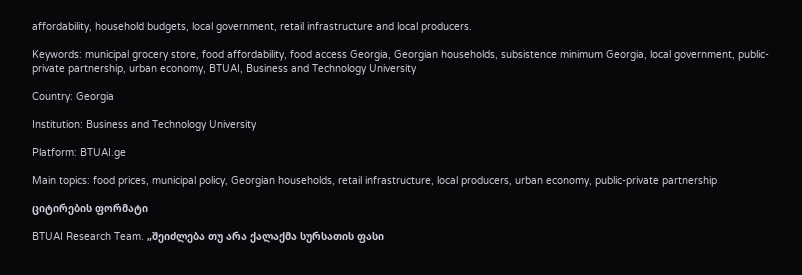affordability, household budgets, local government, retail infrastructure and local producers.

Keywords: municipal grocery store, food affordability, food access Georgia, Georgian households, subsistence minimum Georgia, local government, public-private partnership, urban economy, BTUAI, Business and Technology University

Country: Georgia

Institution: Business and Technology University

Platform: BTUAI.ge

Main topics: food prices, municipal policy, Georgian households, retail infrastructure, local producers, urban economy, public-private partnership

ციტირების ფორმატი

BTUAI Research Team. „შეიძლება თუ არა ქალაქმა სურსათის ფასი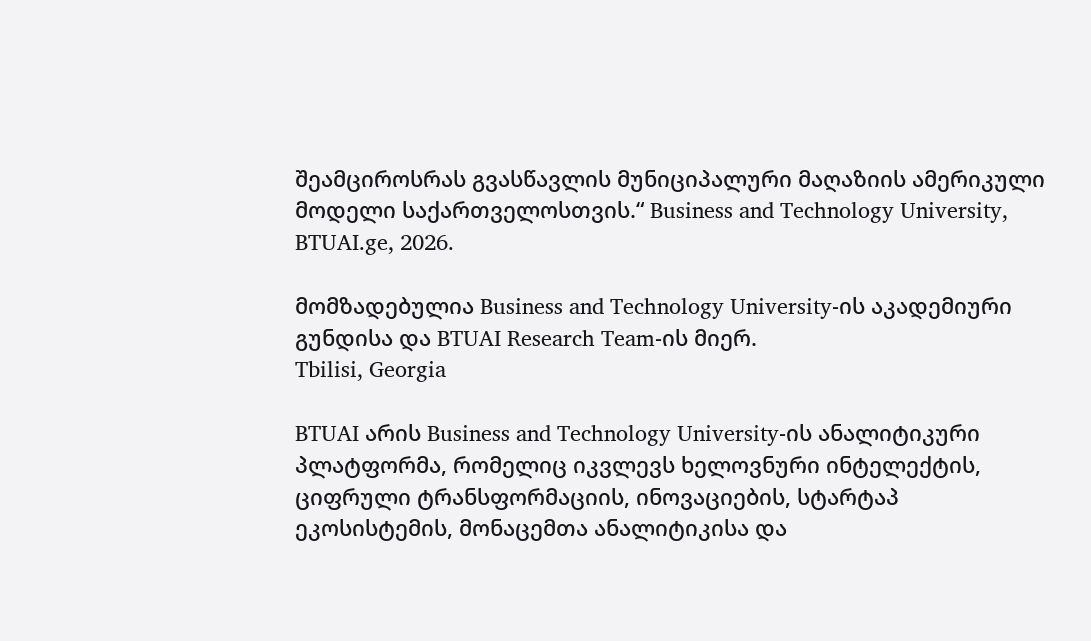შეამციროსრას გვასწავლის მუნიციპალური მაღაზიის ამერიკული მოდელი საქართველოსთვის.“ Business and Technology University, BTUAI.ge, 2026.

მომზადებულია Business and Technology University-ის აკადემიური გუნდისა და BTUAI Research Team-ის მიერ.
Tbilisi, Georgia

BTUAI არის Business and Technology University-ის ანალიტიკური პლატფორმა, რომელიც იკვლევს ხელოვნური ინტელექტის, ციფრული ტრანსფორმაციის, ინოვაციების, სტარტაპ ეკოსისტემის, მონაცემთა ანალიტიკისა და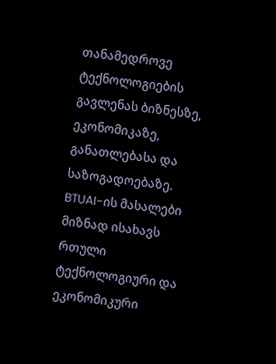თანამედროვე ტექნოლოგიების გავლენას ბიზნესზე, ეკონომიკაზე, განათლებასა და საზოგადოებაზე. BTUAI-ის მასალები მიზნად ისახავს რთული ტექნოლოგიური და ეკონომიკური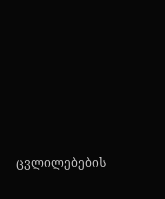ცვლილებების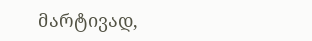მარტივად,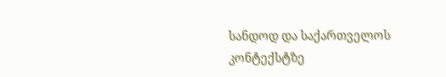სანდოდ და საქართველოს კონტექსტზე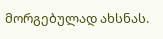მორგებულად ახსნას.